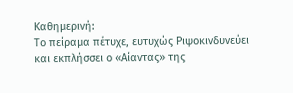Καθημερινή:
Το πείραμα πέτυχε, ευτυχώς Ριψοκινδυνεύει και εκπλήσσει ο «Αίαντας» της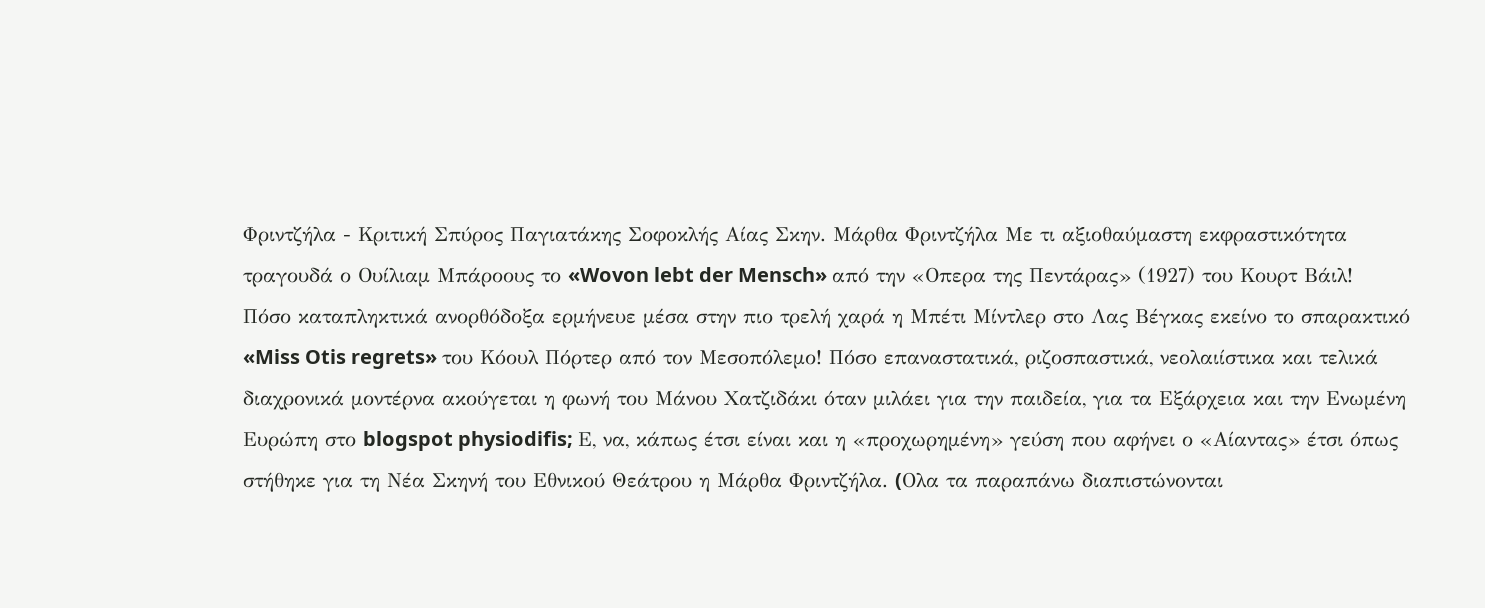Φριντζήλα - Κριτική Σπύρος Παγιατάκης Σοφοκλής Αίας Σκην. Μάρθα Φριντζήλα Με τι αξιοθαύμαστη εκφραστικότητα τραγουδά ο Ουίλιαμ Μπάροους το «Wovon lebt der Mensch» από την «Οπερα της Πεντάρας» (1927) του Κουρτ Βάιλ! Πόσο καταπληκτικά ανορθόδοξα ερμήνευε μέσα στην πιο τρελή χαρά η Μπέτι Μίντλερ στο Λας Βέγκας εκείνο το σπαρακτικό «Miss Otis regrets» του Κόουλ Πόρτερ από τον Μεσοπόλεμο! Πόσο επαναστατικά, ριζοσπαστικά, νεολαιίστικα και τελικά διαχρονικά μοντέρνα ακούγεται η φωνή του Μάνου Χατζιδάκι όταν μιλάει για την παιδεία, για τα Εξάρχεια και την Ενωμένη Ευρώπη στο blogspot physiodifis; Ε, να, κάπως έτσι είναι και η «προχωρημένη» γεύση που αφήνει ο «Αίαντας» έτσι όπως στήθηκε για τη Νέα Σκηνή του Εθνικού Θεάτρου η Μάρθα Φριντζήλα. (Oλα τα παραπάνω διαπιστώνονται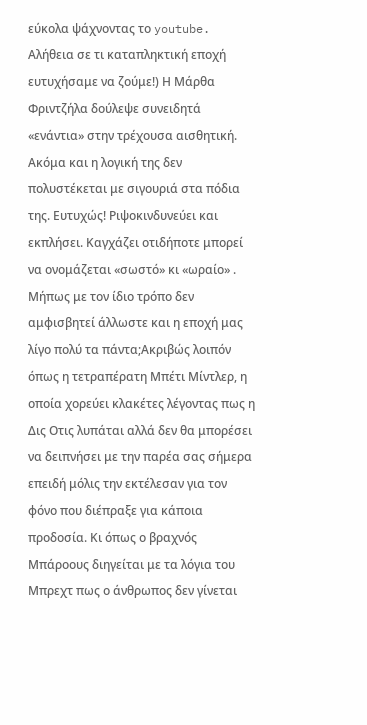εύκολα ψάχνοντας το youtube. Αλήθεια σε τι καταπληκτική εποχή ευτυχήσαμε να ζούμε!) Η Μάρθα Φριντζήλα δούλεψε συνειδητά «ενάντια» στην τρέχουσα αισθητική. Ακόμα και η λογική της δεν πολυστέκεται με σιγουριά στα πόδια της. Ευτυχώς! Ριψοκινδυνεύει και εκπλήσει. Καγχάζει οτιδήποτε μπορεί να ονομάζεται «σωστό» κι «ωραίο» . Μήπως με τον ίδιο τρόπο δεν αμφισβητεί άλλωστε και η εποχή μας λίγο πολύ τα πάντα;Ακριβώς λοιπόν όπως η τετραπέρατη Μπέτι Μίντλερ, η οποία χορεύει κλακέτες λέγοντας πως η Δις Οτις λυπάται αλλά δεν θα μπορέσει να δειπνήσει με την παρέα σας σήμερα επειδή μόλις την εκτέλεσαν για τον φόνο που διέπραξε για κάποια προδοσία. Κι όπως ο βραχνός Μπάροους διηγείται με τα λόγια του Μπρεχτ πως ο άνθρωπος δεν γίνεται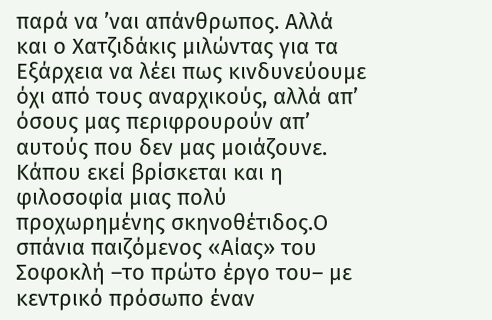παρά να ’ναι απάνθρωπος. Αλλά και ο Χατζιδάκις μιλώντας για τα Εξάρχεια να λέει πως κινδυνεύουμε όχι από τους αναρχικούς, αλλά απ’ όσους μας περιφρουρούν απ’ αυτούς που δεν μας μοιάζουνε. Κάπου εκεί βρίσκεται και η φιλοσοφία μιας πολύ προχωρημένης σκηνοθέτιδος.Ο σπάνια παιζόμενος «Αίας» του Σοφοκλή –το πρώτο έργο του– με κεντρικό πρόσωπο έναν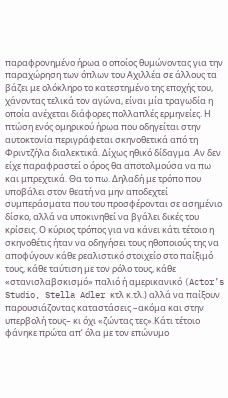παραφρονημένο ήρωα ο οποίος θυμώνοντας για την παραχώρηση των όπλων του Αχιλλέα σε άλλους τα βάζει με ολόκληρο το κατεστημένο της εποχής του, χάνοντας τελικά τον αγώνα, είναι μία τραγωδία η οποία ανέχεται διάφορες πολλαπλές ερμηνείες. Η πτώση ενός ομηρικού ήρωα που οδηγείται στην αυτοκτονία περιγράφεται σκηνοθετικά από τη Φριντζήλα διαλεκτικά. Δίχως ηθικό δίδαγμα .Αν δεν είχε παραφραστεί ο όρος θα αποτολμούσα να πω και μπρεχτικά. Θα το πω. Δηλαδή με τρόπο που υποβάλει στον θεατή να μην αποδεχτεί συμπεράσματα που του προσφέρονται σε ασημένιο δίσκο, αλλά να υποκινηθεί να βγάλει δικές του κρίσεις. Ο κύριος τρόπος για να κάνει κάτι τέτοιο η σκηνοθέτις ήταν να οδηγήσει τους ηθοποιούς της να αποφύγουν κάθε ρεαλιστικό στοιχείο στο παίξιμό τους, κάθε ταύτιση με τον ρόλο τους, κάθε «στανισλαβσκισμό» παλιό ή αμερικανικό (Actor’s Studio, Stella Adler κτλ κ.τλ.) αλλά να παίξουν παρουσιάζοντας καταστάσεις –ακόμα και στην υπερβολή τους– κι όχι «ζώντας τες».Κάτι τέτοιο φάνηκε πρώτα απ’ όλα με τον επώνυμο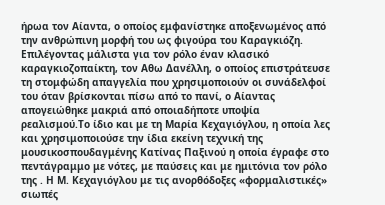ήρωα τον Αίαντα, ο οποίος εμφανίστηκε αποξενωμένος από την ανθρώπινη μορφή του ως φιγούρα του Καραγκιόζη. Επιλέγοντας μάλιστα για τον ρόλο έναν κλασικό καραγκιοζοπαίκτη, τον Αθω Δανέλλη, ο οποίος επιστράτευσε τη στομφώδη απαγγελία που χρησιμοποιούν οι συνάδελφοί του όταν βρίσκονται πίσω από το πανί, ο Αίαντας απογειώθηκε μακριά από οποιαδήποτε υποψία ρεαλισμού.Το ίδιο και με τη Μαρία Κεχαγιόγλου, η οποία λες και χρησιμοποιούσε την ίδια εκείνη τεχνική της μουσικοσπουδαγμένης Κατίνας Παξινού η οποία έγραφε στο πεντάγραμμο με νότες, με παύσεις και με ημιτόνια τον ρόλο της . Η Μ. Κεχαγιόγλου με τις ανορθόδοξες «φορμαλιστικές» σιωπές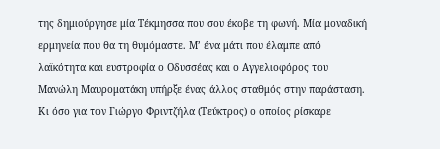της δημιούργησε μία Τέκμησσα που σου έκοβε τη φωνή. Μία μοναδική ερμηνεία που θα τη θυμόμαστε. Μ’ ένα μάτι που έλαμπε από λαϊκότητα και ευστροφία ο Οδυσσέας και ο Αγγελιοφόρος του Μανώλη Μαυροματάκη υπήρξε ένας άλλος σταθμός στην παράσταση. Κι όσο για τον Γιώργο Φριντζήλα (Τεύκτρος) ο οποίος ρίσκαρε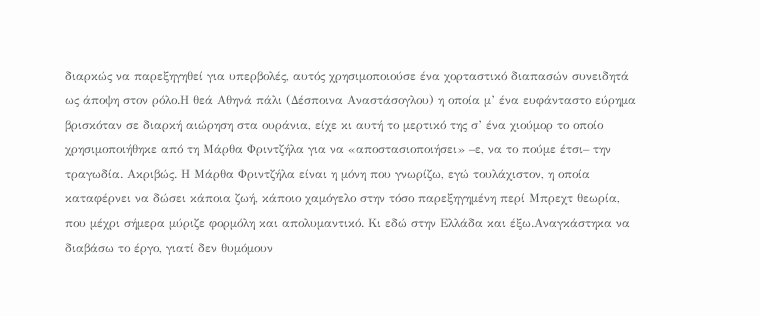διαρκώς να παρεξηγηθεί για υπερβολές, αυτός χρησιμοποιούσε ένα χορταστικό διαπασών συνειδητά ως άποψη στον ρόλο.Η θεά Αθηνά πάλι (Δέσποινα Αναστάσογλου) η οποία μ’ ένα ευφάνταστο εύρημα βρισκόταν σε διαρκή αιώρηση στα ουράνια, είχε κι αυτή το μερτικό της σ’ ένα χιούμορ το οποίο χρησιμοποιήθηκε από τη Μάρθα Φριντζήλα για να «αποστασιοποιήσει» –ε, να το πούμε έτσι– την τραγωδία. Aκριβώς. Η Μάρθα Φριντζήλα είναι η μόνη που γνωρίζω, εγώ τουλάχιστον, η οποία καταφέρνει να δώσει κάποια ζωή, κάποιο χαμόγελο στην τόσο παρεξηγημένη περί Μπρεχτ θεωρία, που μέχρι σήμερα μύριζε φορμόλη και απολυμαντικό. Κι εδώ στην Ελλάδα και έξω.Αναγκάστηκα να διαβάσω το έργο, γιατί δεν θυμόμουν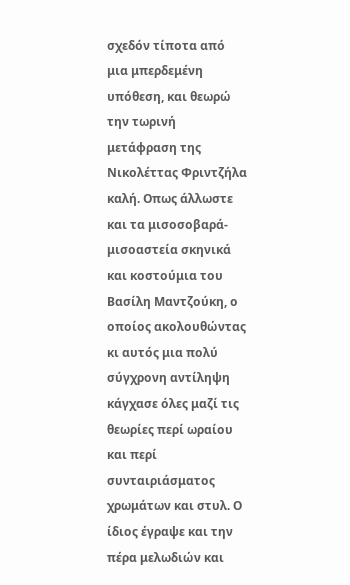σχεδόν τίποτα από μια μπερδεμένη υπόθεση, και θεωρώ την τωρινή μετάφραση της Νικολέττας Φριντζήλα καλή. Οπως άλλωστε και τα μισοσοβαρά-μισοαστεία σκηνικά και κοστούμια του Βασίλη Μαντζούκη, ο οποίος ακολουθώντας κι αυτός μια πολύ σύγχρονη αντίληψη κάγχασε όλες μαζί τις θεωρίες περί ωραίου και περί συνταιριάσματος χρωμάτων και στυλ. Ο ίδιος έγραψε και την πέρα μελωδιών και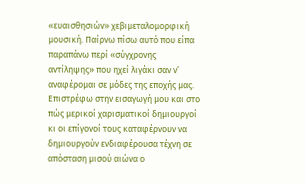«ευαισθησιών» χεβιμεταλομορφική μουσική. Παίρνω πίσω αυτό που είπα παραπάνω περί «σύγχρονης αντίληψης» που ηχεί λιγάκι σαν ν’ αναφέρομαι σε μόδες της εποχής μας. Επιστρέφω στην εισαγωγή μου και στο πώς μερικοί χαρισματικοί δημιουργοί κι οι επίγονοί τους καταφέρνουν να δημιουργούν ενδιαφέρουσα τέχνη σε απόσταση μισού αιώνα ο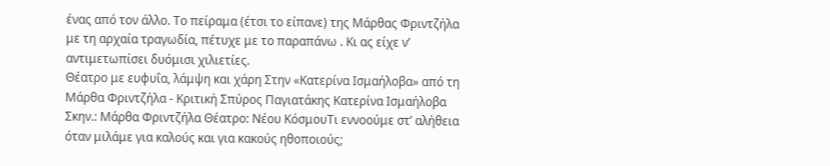ένας από τον άλλο. Το πείραμα (έτσι το είπανε) της Μάρθας Φριντζήλα με τη αρχαία τραγωδία, πέτυχε με το παραπάνω . Κι ας είχε ν’ αντιμετωπίσει δυόμισι χιλιετίες.
Θέατρο με ευφυΐα, λάμψη και χάρη Στην «Κατερίνα Ισμαήλοβα» από τη Μάρθα Φριντζήλα - Κριτική Σπύρος Παγιατάκης Κατερίνα Ισμαήλοβα Σκην.: Μάρθα Φριντζήλα Θέατρο: Νέου ΚόσμουΤι εννοούμε στ’ αλήθεια όταν μιλάμε για καλούς και για κακούς ηθοποιούς;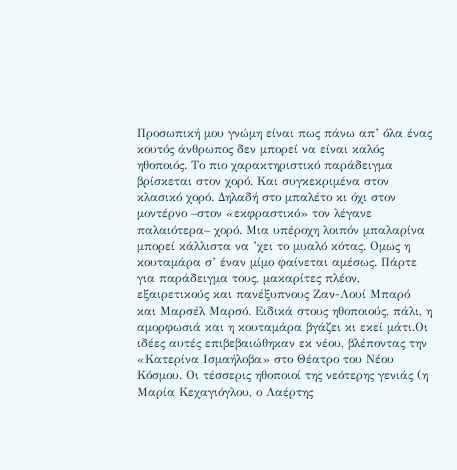Προσωπική μου γνώμη είναι πως πάνω απ’ όλα ένας κουτός άνθρωπος δεν μπορεί να είναι καλός ηθοποιός. Το πιο χαρακτηριστικό παράδειγμα βρίσκεται στον χορό. Και συγκεκριμένα στον κλασικό χορό. Δηλαδή στο μπαλέτο κι όχι στον μοντέρνο –στον «εκφραστικό» τον λέγανε παλαιότερα– χορό. Μια υπέροχη λοιπόν μπαλαρίνα μπορεί κάλλιστα να ’χει το μυαλό κότας. Ομως η κουταμάρα σ’ έναν μίμο φαίνεται αμέσως. Πάρτε για παράδειγμα τους, μακαρίτες πλέον, εξαιρετικούς και πανέξυπνους Ζαν-Λουί Μπαρό και Μαρσέλ Μαρσό. Ειδικά στους ηθοποιούς, πάλι, η αμορφωσιά και η κουταμάρα βγάζει κι εκεί μάτι.Οι ιδέες αυτές επιβεβαιώθηκαν εκ νέου, βλέποντας την «Κατερίνα Ισμαήλοβα» στο Θέατρο του Νέου Κόσμου. Οι τέσσερις ηθοποιοί της νεότερης γενιάς (η Μαρία Κεχαγιόγλου, ο Λαέρτης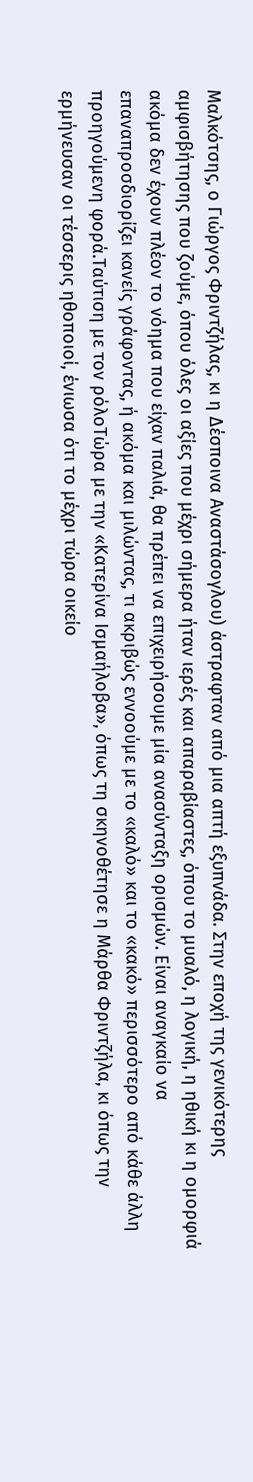Μαλκότσης, ο Γιώργος Φριντζήλας, κι η Δέσποινα Αναστάσογλου) άστραφταν από μια απτή εξυπνάδα. Στην εποχή της γενικότερης αμφισβήτησης που ζούμε, όπου όλες οι αξίες που μέχρι σήμερα ήταν ιερές και απαραβίαστες, όπου το μυαλό, η λογική, η ηθική κι η ομορφιά ακόμα δεν έχουν πλέον το νόημα που είχαν παλιά, θα πρέπει να επιχειρήσουμε μία ανασύνταξη ορισμών. Είναι αναγκαίο να επαναπροσδιορίζει κανείς γράφοντας, ή ακόμα και μιλώντας, τι ακριβώς εννοούμε με το «καλό» και το «κακό» περισσότερο από κάθε άλλη προηγούμενη φορά.Ταύτιση με τον ρόλοΤώρα με την «Κατερίνα Ισμαήλοβα», όπως τη σκηνοθέτησε η Μάρθα Φριντζήλα, κι όπως την ερμήνευσαν οι τέσσερις ηθοποιοί, ένιωσα ότι το μέχρι τώρα οικείο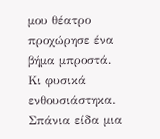μου θέατρο προχώρησε ένα βήμα μπροστά. Κι φυσικά ενθουσιάστηκα. Σπάνια είδα μια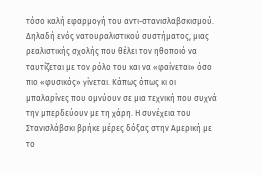τόσο καλή εφαρμογή του αντι-στανισλαβσκισμού. Δηλαδή ενός νατουραλιστικού συστήματος, μιας ρεαλιστικής σχολής που θέλει τον ηθοποιό να ταυτίζεται με τον ρόλο του και να «φαίνεται» όσο πιο «φυσικός» γίνεται. Κάπως όπως κι οι μπαλαρίνες που ομνύουν σε μια τεχνική που συχνά την μπερδεύουν με τη χάρη. Η συνέχεια του Στανισλάβσκι βρήκε μέρες δόξας στην Αμερική με το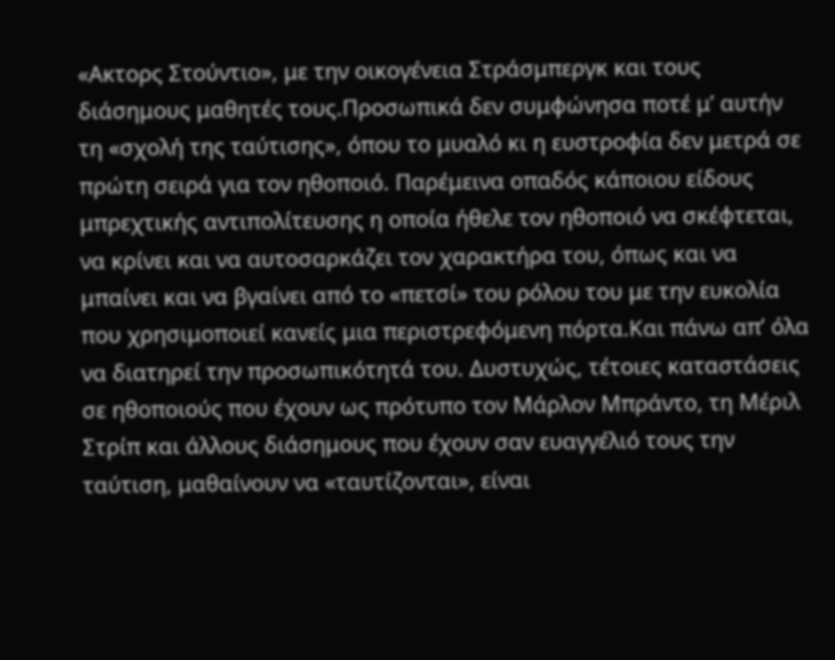«Ακτορς Στούντιο», με την οικογένεια Στράσμπεργκ και τους διάσημους μαθητές τους.Προσωπικά δεν συμφώνησα ποτέ μ’ αυτήν τη «σχολή της ταύτισης», όπου το μυαλό κι η ευστροφία δεν μετρά σε πρώτη σειρά για τον ηθοποιό. Παρέμεινα οπαδός κάποιου είδους μπρεχτικής αντιπολίτευσης η οποία ήθελε τον ηθοποιό να σκέφτεται, να κρίνει και να αυτοσαρκάζει τον χαρακτήρα του, όπως και να μπαίνει και να βγαίνει από το «πετσί» του ρόλου του με την ευκολία που χρησιμοποιεί κανείς μια περιστρεφόμενη πόρτα.Και πάνω απ’ όλα να διατηρεί την προσωπικότητά του. Δυστυχώς, τέτοιες καταστάσεις σε ηθοποιούς που έχουν ως πρότυπο τον Μάρλον Μπράντο, τη Μέριλ Στρίπ και άλλους διάσημους που έχουν σαν ευαγγέλιό τους την ταύτιση, μαθαίνουν να «ταυτίζονται», είναι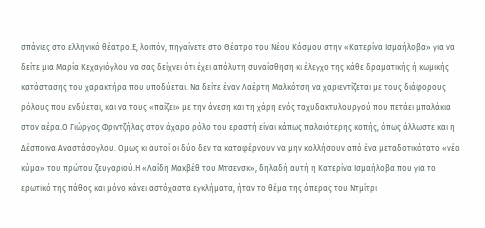σπάνιες στο ελληνικό θέατρο.Ε, λοιπόν, πηγαίνετε στο Θέατρο του Νέου Κόσμου στην «Κατερίνα Ισμαήλοβα» για να δείτε μια Μαρία Κεχαγιόγλου να σας δείχνει ότι έχει απόλυτη συναίσθηση κι έλεγχο της κάθε δραματικής ή κωμικής κατάστασης του χαρακτήρα που υποδύεται. Να δείτε έναν Λαέρτη Μαλκότση να χαριεντίζεται με τους διάφορους ρόλους που ενδύεται, και να τους «παίζει» με την άνεση και τη χάρη ενός ταχυδακτυλουργού που πετάει μπαλάκια στον αέρα.Ο Γιώργος Φριντζήλας στον άχαρο ρόλο του εραστή είναι κάπως παλαιότερης κοπής, όπως άλλωστε και η Δέσποινα Αναστάσογλου. Ομως κι αυτοί οι δύο δεν τα καταφέρνουν να μην κολλήσουν από ένα μεταδοτικότατο «νέο κύμα» του πρώτου ζευγαριού.Η «Λαίδη Μακβέθ του Μτσενσκ», δηλαδή αυτή η Κατερίνα Ισμαήλοβα που για το ερωτικό της πάθος και μόνο κάνει αστόχαστα εγκλήματα, ήταν το θέμα της όπερας του Ντμίτρι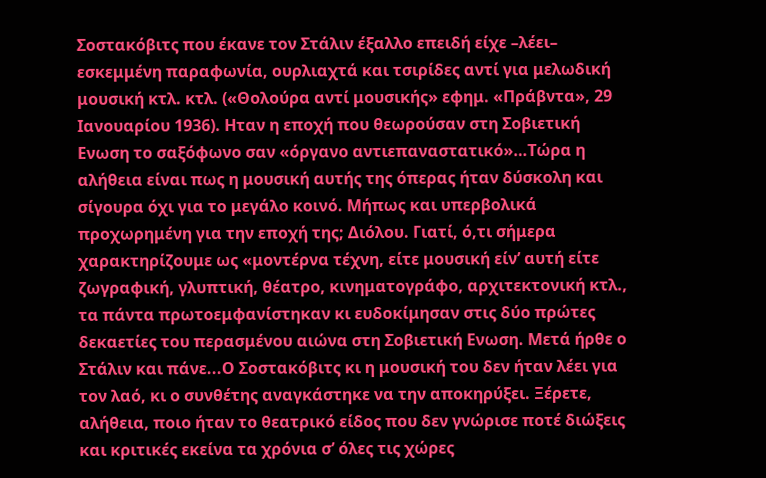Σοστακόβιτς που έκανε τον Στάλιν έξαλλο επειδή είχε –λέει– εσκεμμένη παραφωνία, ουρλιαχτά και τσιρίδες αντί για μελωδική μουσική κτλ. κτλ. («Θολούρα αντί μουσικής» εφημ. «Πράβντα», 29 Ιανουαρίου 1936). Ηταν η εποχή που θεωρούσαν στη Σοβιετική Ενωση το σαξόφωνο σαν «όργανο αντιεπαναστατικό»…Τώρα η αλήθεια είναι πως η μουσική αυτής της όπερας ήταν δύσκολη και σίγουρα όχι για το μεγάλο κοινό. Μήπως και υπερβολικά προχωρημένη για την εποχή της; Διόλου. Γιατί, ό,τι σήμερα χαρακτηρίζουμε ως «μοντέρνα τέχνη, είτε μουσική είν’ αυτή είτε ζωγραφική, γλυπτική, θέατρο, κινηματογράφο, αρχιτεκτονική κτλ., τα πάντα πρωτοεμφανίστηκαν κι ευδοκίμησαν στις δύο πρώτες δεκαετίες του περασμένου αιώνα στη Σοβιετική Ενωση. Μετά ήρθε ο Στάλιν και πάνε...Ο Σοστακόβιτς κι η μουσική του δεν ήταν λέει για τον λαό, κι ο συνθέτης αναγκάστηκε να την αποκηρύξει. Ξέρετε, αλήθεια, ποιο ήταν το θεατρικό είδος που δεν γνώρισε ποτέ διώξεις και κριτικές εκείνα τα χρόνια σ’ όλες τις χώρες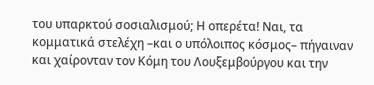του υπαρκτού σοσιαλισμού; Η οπερέτα! Ναι, τα κομματικά στελέχη –και ο υπόλοιπος κόσμος– πήγαιναν και χαίρονταν τον Κόμη του Λουξεμβούργου και την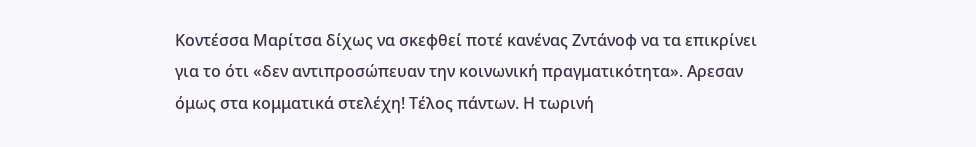Κοντέσσα Μαρίτσα δίχως να σκεφθεί ποτέ κανένας Ζντάνοφ να τα επικρίνει για το ότι «δεν αντιπροσώπευαν την κοινωνική πραγματικότητα». Αρεσαν όμως στα κομματικά στελέχη! Τέλος πάντων. Η τωρινή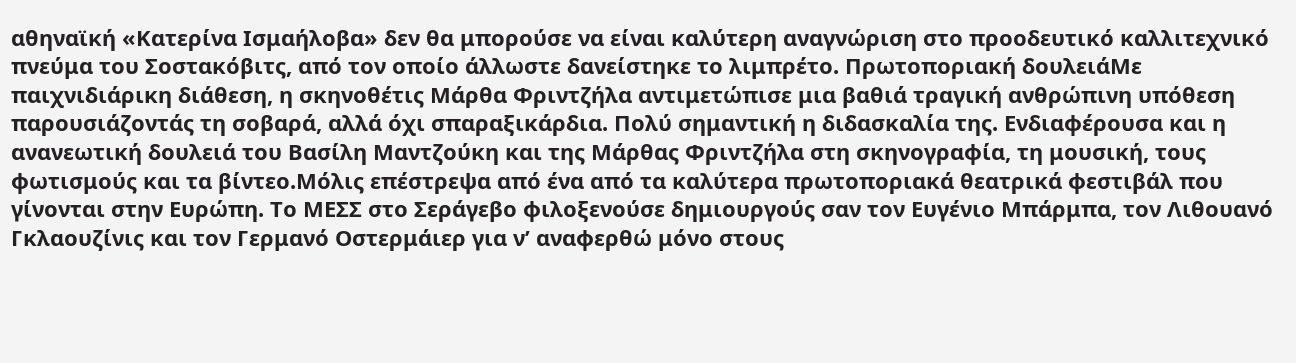αθηναϊκή «Κατερίνα Ισμαήλοβα» δεν θα μπορούσε να είναι καλύτερη αναγνώριση στο προοδευτικό καλλιτεχνικό πνεύμα του Σοστακόβιτς, από τον οποίο άλλωστε δανείστηκε το λιμπρέτο. Πρωτοποριακή δουλειάΜε παιχνιδιάρικη διάθεση, η σκηνοθέτις Μάρθα Φριντζήλα αντιμετώπισε μια βαθιά τραγική ανθρώπινη υπόθεση παρουσιάζοντάς τη σοβαρά, αλλά όχι σπαραξικάρδια. Πολύ σημαντική η διδασκαλία της. Ενδιαφέρουσα και η ανανεωτική δουλειά του Βασίλη Μαντζούκη και της Μάρθας Φριντζήλα στη σκηνογραφία, τη μουσική, τους φωτισμούς και τα βίντεο.Μόλις επέστρεψα από ένα από τα καλύτερα πρωτοποριακά θεατρικά φεστιβάλ που γίνονται στην Ευρώπη. Το ΜΕΣΣ στο Σεράγεβο φιλοξενούσε δημιουργούς σαν τον Ευγένιο Μπάρμπα, τον Λιθουανό Γκλαουζίνις και τον Γερμανό Οστερμάιερ για ν’ αναφερθώ μόνο στους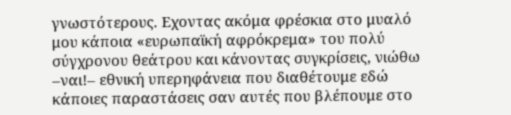γνωστότερους. Εχοντας ακόμα φρέσκια στο μυαλό μου κάποια «ευρωπαϊκή αφρόκρεμα» του πολύ σύγχρονου θεάτρου και κάνοντας συγκρίσεις, νιώθω –ναι!– εθνική υπερηφάνεια που διαθέτουμε εδώ κάποιες παραστάσεις σαν αυτές που βλέπουμε στο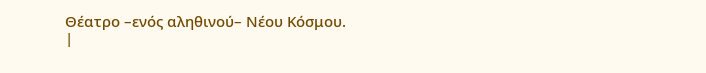Θέατρο –ενός αληθινού– Νέου Κόσμου.
|